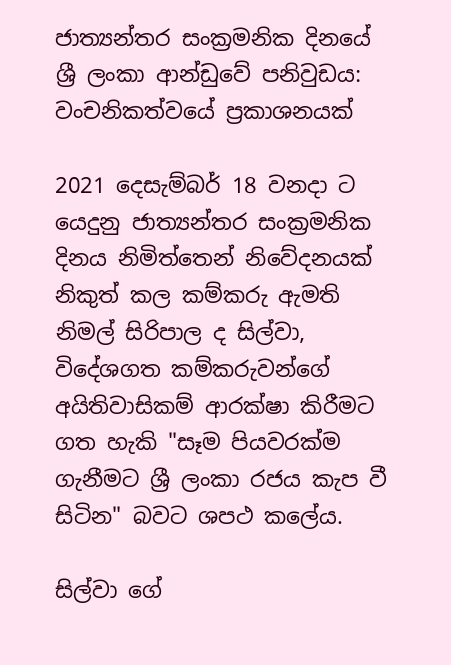ජාත්‍යන්තර සංක්‍රමනික දිනයේ ශ්‍රී ලංකා ආන්ඩුවේ පනිවුඩය: වංචනිකත්වයේ ප්‍රකාශනයක්

2021 දෙසැම්බර් 18 වනදා ට යෙදුනු ජාත්‍යන්තර සංක්‍රමනික දිනය නිමිත්තෙන් නිවේදනයක් නිකුත් කල කම්කරු ඇමති නිමල් සිරිපාල ද සිල්වා, විදේශගත කම්කරුවන්ගේ අයිතිවාසිකම් ආරක්ෂා කිරීමට ගත හැකි "සෑම පියවරක්ම ගැනීමට ශ්‍රී ලංකා රජය කැප වී සිටින" බවට ශපථ කලේය.

සිල්වා ගේ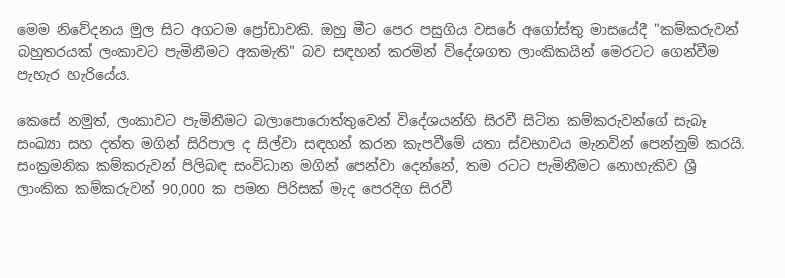මෙම නිවේදනය මුල සිට අගටම ප්‍රෝඩාවකි. ඔහු මීට පෙර පසුගිය වසරේ අගෝස්තු මාසයේදී "කම්කරුවන් බහුතරයක් ලංකාවට පැමිනීමට අකමැති" බව සඳහන් කරමින් විදේශගත ලාංකිකයින් මෙරටට ගෙන්වීම පැහැර හැරියේය.

කෙසේ නමුත්, ලංකාවට පැමිනීමට බලාපොරොත්තුවෙන් විදේශයන්හි සිරවී සිටින කම්කරුවන්ගේ සැබෑ සංඛ්‍යා සහ දත්ත මගින් සිරිපාල ද සිල්වා සඳහන් කරන කැපවීමේ යතා ස්වභාවය මැනවින් පෙන්නුම් කරයි. සංක්‍රමනික කම්කරුවන් පිලිබඳ සංවිධාන මගින් පෙන්වා දෙන්නේ, තම රටට පැමිනීමට නොහැකිව ශ්‍රී ලාංකික කම්කරුවන් 90,000 ක පමන පිරිසක් මැද පෙරදිග සිරවී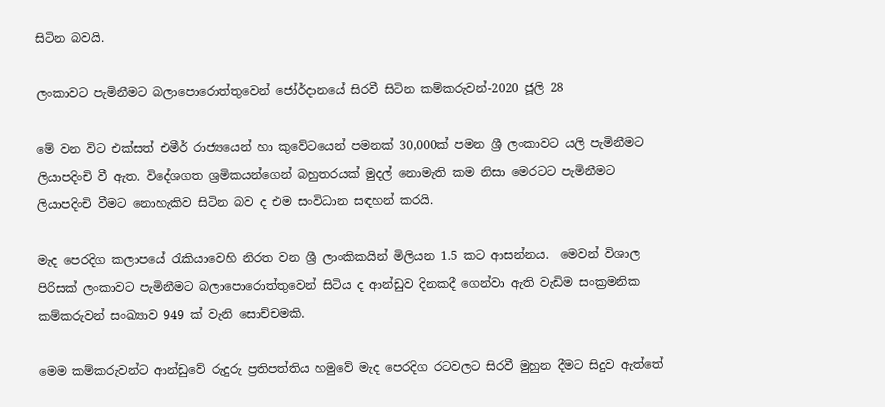සිටින බවයි.

ලංකාවට පැමිනීමට බලාපොරොත්තුවෙන් ජෝර්දානයේ සිරවී සිටින කම්කරුවන්-2020 ජූලි 28

මේ වන විට එක්සත් එමීර් රාජ්‍යයෙන් හා කුවේටයෙන් පමනක් 30,000ක් පමන ශ්‍රී ලංකාවට යලි පැමිනීමට ලියාපදිංචි වී ඇත. විදේශගත ශ්‍රමිකයන්ගෙන් බහුතරයක් මුදල් නොමැති කම නිසා මෙරටට පැමිනීමට ලියාපදිංචි වීමට නොහැකිව සිටින බව ද එම සංවිධාන ස‍ඳහන් කරයි.

මැද පෙරදිග කලාපයේ රැකියාවෙහි නිරත වන ශ්‍රී ලාංකිකයින් මිලියන 1.5 කට ආසන්නය.  මෙවන් විශාල පිරිසක් ලංකාවට පැමිනීමට බලාපොරොත්තුවෙන් සිටිය ද ආන්ඩුව දිනකදී ගෙන්වා ඇති වැඩිම සංක්‍රමනික කම්කරුවන් සංඛ්‍යාව 949 ක් වැනි සොච්චමකි.

මෙම කම්කරුවන්ට ආන්ඩුවේ රුදුරු ප්‍රතිපත්තිය හමුවේ මැද පෙරදිග රටවලට සිරවී මුහුන දීමට සිදුව ඇත්තේ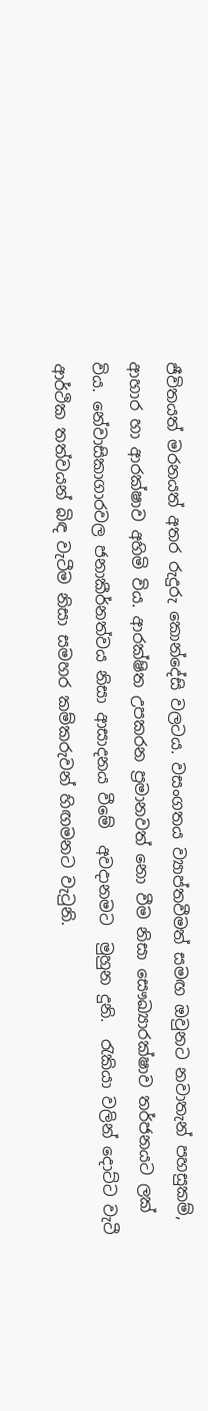ජීවිතයත් මරනයත් අතර රුදුරු කොන්දේසි වලටය. වසංගතය ව්‍යාප්තවීමත් සමඟ ඔවුනට නවාතැන් පහසුකම්, ආහාර හා ආරක්ෂාව අහිමි විය. ආරක්ෂිත උපකරන ප්‍රමානවත් නො වීම නිසා සෞඛ්‍යාරක්ෂාව තර්ජනයට ලක් විය. නේවාසිකාගාරවල ජනාකීර්නත්වය නිසා ආසාදනය වීමේ  අවදානමට  මුහුන දුනි.  රැකියා වලින් දොට්ට වැටී ආර්ථික තත්වයන් බිඳ වැටීම නිසා සමහර කම්කරුවන් හිඟමනට වැටුනි.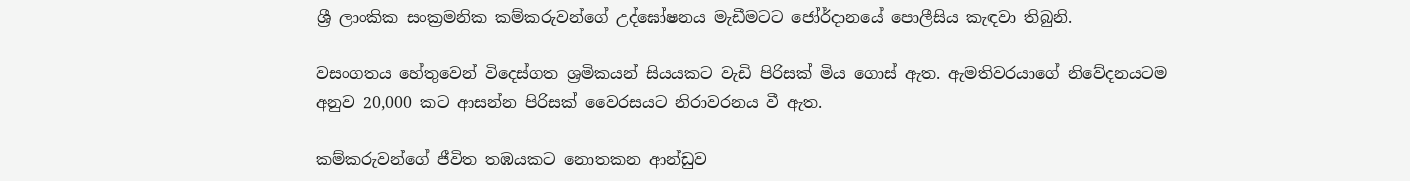ශ්‍රී ලාංකික සංක්‍රමනික කම්කරුවන්ගේ උද්ඝෝෂනය මැඩීමටට ජෝර්දානයේ පොලීසිය කැඳවා තිබුනි.

වසංගතය හේතුවෙන් විදෙස්ගත ශ්‍රමිකයන් සියයකට වැඩි පිරිසක් මිය ගොස් ඇත. ඇමතිවරයාගේ නිවේදනයටම අනුව 20,000 කට ආසන්න පිරිසක් වෛරසයට නිරාවරනය වී ඇත.

කම්කරුවන්ගේ ජීවිත තඹයකට නොතකන ආන්ඩුව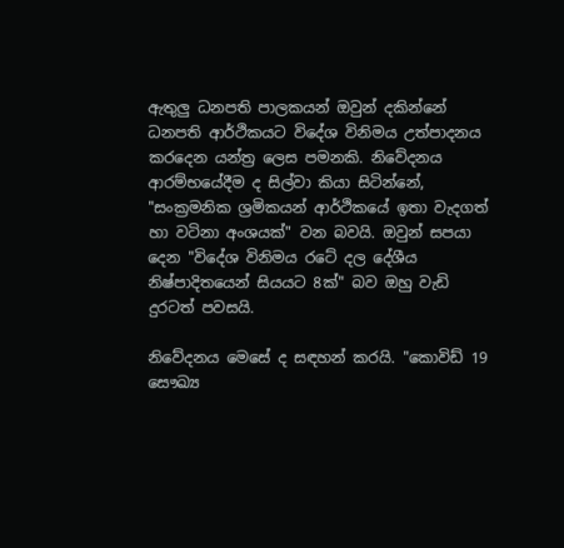ඇතුලු ධනපති පාලකයන් ඔවුන් දකින්නේ ධනපති ආර්ථිකයට විදේශ විනිමය උත්පාදනය කරදෙන යන්ත්‍ර ලෙස පමනකි. නිවේදනය ආරම්භයේදීම ද සිල්වා කියා සිටින්නේ, "සංක්‍රමනික ශ්‍රමිකයන් ආර්ථිකයේ ඉතා වැදගත් හා වටිනා අංශයක්" වන බවයි. ඔවුන් සපයා දෙන "විදේශ විනිමය රටේ දල දේශීය නිෂ්පාදිතයෙන් සියයට 8ක්" බව ඔහු වැඩි දුරටත් පවසයි.

නිවේදනය මෙසේ ද සඳහන් කරයි. "කොවිඩ් 19 සෞඛ්‍ය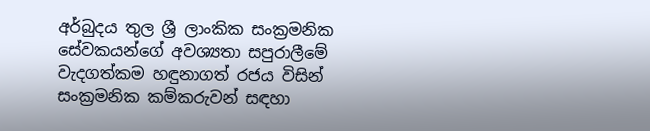අර්බුදය තුල ශ්‍රී ලාංකික සංක්‍රමනික සේවකයන්ගේ අවශ්‍යතා සපුරාලීමේ වැදගත්කම හඳුනාගත් රජය විසින් සංක්‍රමනික කම්කරුවන් සඳහා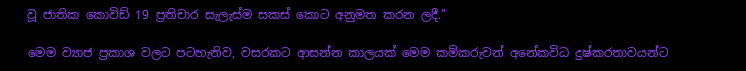වූ ජාතික කොවිඩ් 19 ප්‍රතිචාර සැලැස්ම සකස් කොට අනුමත කරන ලදී.”

මෙම ව්‍යාජ ප්‍රකාශ වලට පටහැනිව, වසරකට ආසන්න කාලයක් මෙම කම්කරුවන් අනේකවිධ දුෂ්කරතාවයන්ට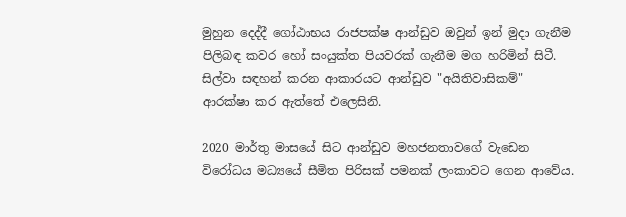මුහුන දෙද්දී ගෝඨාභය රාජපක්ෂ ආන්ඩුව ඔවුන් ඉන් මුදා ගැනීම පිලිබඳ කවර හෝ සංයුක්ත පියවරක් ගැනීම මග හරිමින් සිටී. සිල්වා සඳහන් කරන ආකාරයට ආන්ඩුව "අයිතිවාසිකම්" ආරක්ෂා කර ඇත්තේ එලෙසිනි.

2020 මාර්තු මාසයේ සිට ආන්ඩුව මහජනතාවගේ වැඩෙන විරෝධය මධ්‍යයේ සීමිත පිරිසක් පමනක් ලංකාවට ගෙන ආවේය.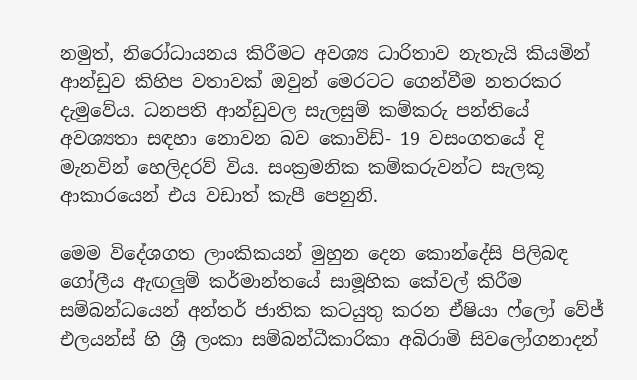නමුත්, නිරෝධායනය කිරීමට අවශ්‍ය ධාරිතාව නැතැයි කියමින් ආන්ඩුව කිහිප වතාවක් ඔවුන් මෙරටට ගෙන්වීම නතරකර දැමුවේය. ධනපති ආන්ඩුවල සැලසුම් කම්කරු පන්තියේ අවශ්‍යතා සඳහා නොවන බව කොවිඩ්- 19 වසංගතයේ දි මැනවින් හෙලිදරව් විය. සංක්‍රමනික කම්කරුවන්ට සැලකූ ආකාරයෙන් එය වඩාත් කැපී පෙනුනි.

මෙම විදේශගත ලාංකිකයන් මුහුන දෙන කොන්දේසි පිලිබඳ ගෝලීය ඇඟලුම් කර්මාන්තයේ සාමූහික කේවල් කිරීම සම්බන්ධයෙන් අන්තර් ජාතික කටයුතු කරන ඒෂියා ෆ්ලෝ වේජ් එලයන්ස් හි ශ්‍රී ලංකා සම්බන්ධීකාරිකා අබිරාමි සිවලෝගනාදන්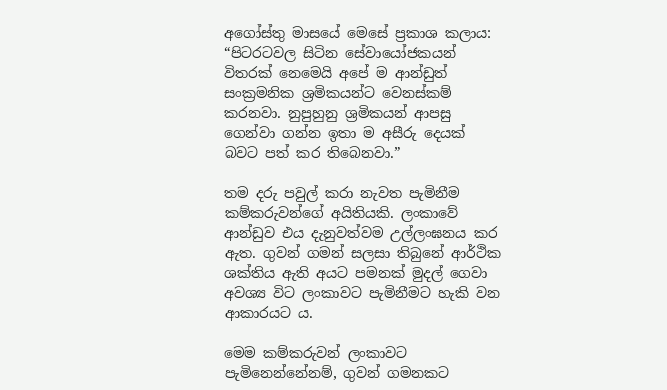අගෝස්තු මාසයේ මෙසේ ප්‍රකාශ කලාය: “පිටරටවල සිටින සේවායෝජකයන් විතරක් නෙමෙයි අපේ ම ආන්ඩුත් සංක්‍රමනික ශ්‍රමිකයන්ට වෙනස්කම් කරනවා. නුපුහුනු ශ්‍රමිකයන් ආපසු ගෙන්වා ගන්න ඉතා ම අසීරු දෙයක් බවට පත් කර තිබෙනවා.”

තම දරු පවුල් කරා නැවත පැමිනීම කම්කරුවන්ගේ අයිතියකි. ලංකාවේ ආන්ඩුව එය දැනුවත්වම උල්ලංඝනය කර ඇත. ගුවන් ගමන් සලසා තිබුනේ ආර්ථික ශක්තිය ඇති අයට පමනක් මුදල් ගෙවා අවශ්‍ය විට ලංකාවට පැමිනීමට හැකි වන ආකාරයට ය.

මෙම කම්කරුවන් ලංකාවට පැමිනෙන්නේනම්, ගුවන් ගමනකට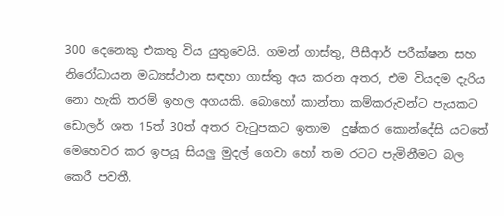300 දෙනෙකු එකතු විය යුතුවෙයි. ගමන් ගාස්තු, පීසීආර් පරීක්ෂන සහ නිරෝධායන මධ්‍යස්ථාන සඳහා ගාස්තු අය කරන අතර, එම වියදම දැරිය නො හැකි තරම් ඉහල අගයකි. බොහෝ කාන්තා කම්කරුවන්ට පැයකට ඩොලර් ශත 15ත් 30ත් අතර වැටුපකට ඉතාම  දුෂ්කර කොන්දේසි යටතේ මෙහෙවර කර ඉපයූ සියලු මුදල් ගෙවා හෝ තම රටට පැමිනීමට බල කෙරී පවතී.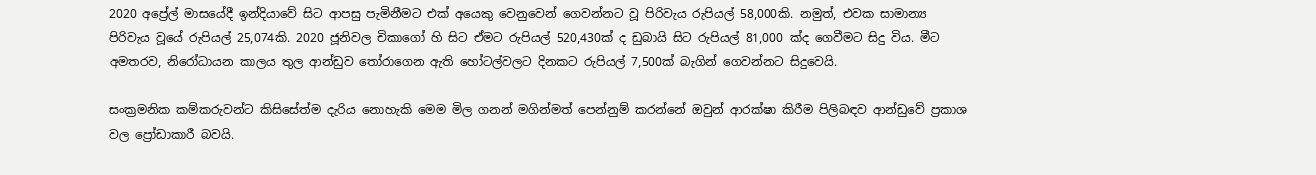2020 අප්‍රේල් මාසයේදී ඉන්දියාවේ සිට ආපසු පැමිනීමට එක් අයෙකු වෙනුවෙන් ගෙවන්නට වූ පිරිවැය රුපියල් 58,000කි. නමුත්, එවක සාමාන්‍ය පිරිවැය වූයේ රුපියල් 25,074කි. 2020 ජූනිවල චිකාගෝ හි සිට ඒමට රුපියල් 520,430ක් ද ඩුබායි සිට රුපියල් 81,000 ක්ද ගෙවීමට සිදු විය. මීට අමතරව, නිරෝධායන කාලය තුල ආන්ඩුව තෝරාගෙන ඇති හෝටල්වලට දිනකට රුපියල් 7,500ක් බැගින් ගෙවන්නට සිදුවෙයි.

සංක්‍රමනික කම්කරුවන්ට කිසිසේත්ම දැරිය නොහැකි මෙම මිල ගනන් මගින්මත් පෙන්නුම් කරන්නේ ඔවුන් ආරක්ෂා කිරීම පිලිබඳව ආන්ඩුවේ ප්‍රකාශ වල ප්‍රෝඩාකාරී බවයි.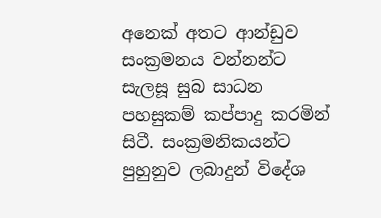අනෙක් අතට ආන්ඩුව සංක්‍රමනය වන්නන්ට සැලසූ සුබ සාධන පහසුකම් කප්පාදු කරමින් සිටී. සංක්‍රමනිකයන්ට පුහුනුව ලබාදුන් විදේශ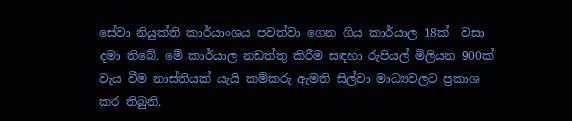සේවා නියුක්ති කාර්යාංශය පවත්වා ගෙන ගිය කාර්යාල 18ක්  වසා දමා තිබේ. මේ කාර්යාල නඩත්තු කිරීම සඳහා රුපියල් මිලියන 900ක් වැය වීම නාස්තියක් යැයි කම්කරු ඇමති සිල්වා මාධ්‍යවලට ප්‍රකාශ කර තිබුනි.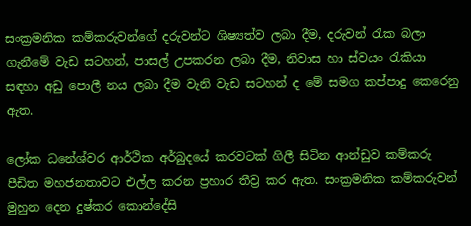සංක්‍රමනික කම්කරුවන්ගේ දරුවන්ට ශිෂ්‍යත්ව ලබා දීම, දරුවන් රැක බලා ගැනීමේ වැඩ සටහන්, පාසල් උපකරන ලබා දීම, නිවාස හා ස්වයං රැකියා සඳහා අඩු පොලී නය ලබා දීම වැනි වැඩ සටහන් ද මේ සමග කප්පාදු කෙරෙනු ඇත.

ලෝක ධනේශ්වර ආර්ථික අර්බුදයේ කරවටක් ගිලී සිටින ආන්ඩුව කම්කරු පීඩිත මහජනතාවට එල්ල කරන ප්‍රහාර තීව්‍ර කර ඇත. සංක්‍රමනික කම්කරුවන් මුහුන දෙන දුෂ්කර කොන්දේසි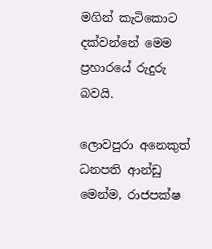මගින් කැටිකොට දක්වන්නේ මෙම ප්‍රහාරයේ රුදුරු බවයි.

ලොවපුරා අනෙකුත් ධනපති ආන්ඩු මෙන්ම, රාජපක්ෂ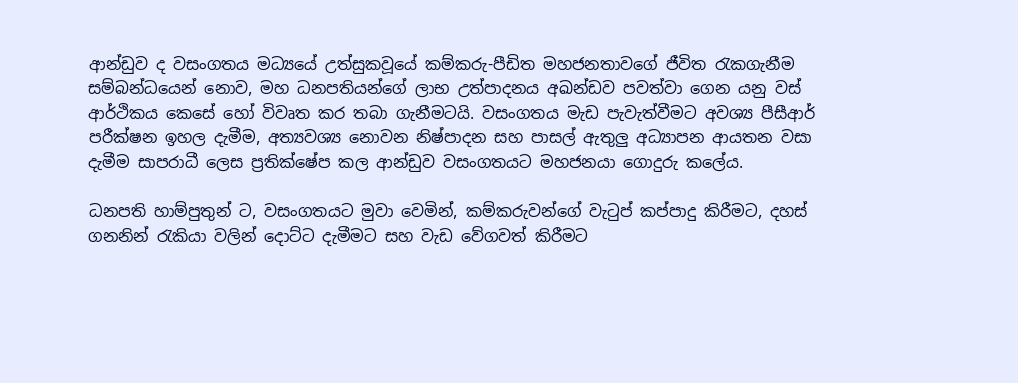ආන්ඩුව ද වසංගතය මධ්‍යයේ උත්සුකවූයේ කම්කරු-පීඩිත මහජනතාවගේ ජීවිත රැකගැනීම සම්බන්ධයෙන් නොව, මහ ධනපතියන්ගේ ලාභ උත්පාදනය අඛන්ඩව පවත්වා ගෙන යනු වස් ආර්ථිකය කෙසේ හෝ විවෘත කර තබා ගැනීමටයි. වසංගතය මැඩ පැවැත්වීමට අවශ්‍ය පීසීආර් පරීක්ෂන ඉහල දැමීම, අත්‍යවශ්‍ය නොවන නිෂ්පාදන සහ පාසල් ඇතුලු අධ්‍යාපන ආයතන වසා දැමීම සාපරාධී ලෙස ප්‍රතික්ෂේප කල ආන්ඩුව වසංගතයට මහජනයා ගොදුරු කලේය.

ධනපති හාම්පුතුන් ට, වසංගතයට මුවා වෙමින්, කම්කරුවන්ගේ වැටුප් කප්පාදු කිරීමට, දහස් ගනනින් රැකියා වලින් දොට්ට දැමීමට සහ වැඩ වේගවත් කිරීමට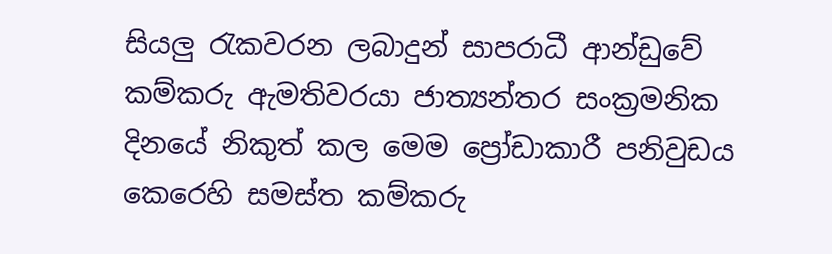සියලු රැකවරන ලබාදුන් සාපරාධී ආන්ඩුවේ කම්කරු ඇමතිවරයා ජාත්‍යන්තර සංක්‍රමනික දිනයේ නිකුත් කල මෙම ප්‍රෝඩාකාරී පනිවුඩය කෙරෙහි සමස්ත කම්කරු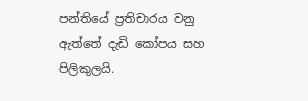පන්තියේ ප්‍රතිචාරය වනු ඇත්තේ දැඩි කෝපය සහ පිලිකුලයි.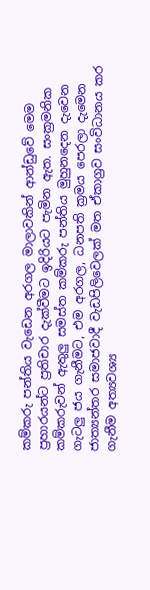කම්කරු පන්තිය වැඩෙන අරගල මාලාවකින් ආන්ඩුවේ මෙම ප්‍රහාරයන්ට ප්‍රතිචාර දැක්වීමට ඉදිරියට පැමින ඇත. සංක්‍රමනික කම්කරුවන් ඇතුලු සමස්ත කම්කරු පන්තිය මුහුනදෙන දැවෙන ගැටලු ජය ගැනීමට, එම අරගල, ධනපති ක්‍රමය පෙරලා දැමෙන ජාත්‍යන්තර සමාජවාදී වැඩපිලිවෙලක් මත ඒකාග්‍රව සංවිධානය කර ගැනීම අත්‍යවශ්‍ය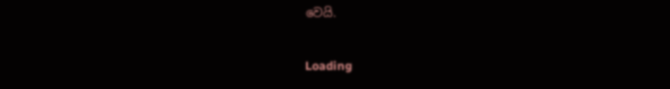වෙයි.

Loading